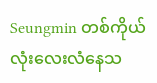Seungmin တစ်ကိုယ်လုံးလေးလံနေသ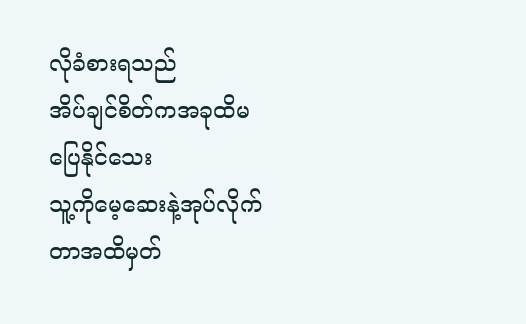လိုခံစားရသည်
အိပ်ချင်စိတ်ကအခုထိမပြေနိုင်သေး
သူ့ကိုမေ့ဆေးနဲ့အုပ်လိုက်တာအထိမှတ်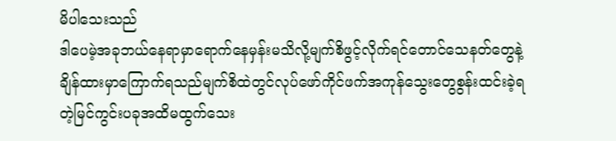မိပါသေးသည်
ဒါပေမဲ့အခုဘယ်နေရာမှာရောက်နေမှန်းမသိလို့မျက်စိဖွင့်လိုက်ရင်တောင်သေနတ်တွေနဲ့ချိန်ထားမှာကြောက်ရသည်မျက်စိထဲတွင်လုပ်ဖော်ကိုင်ဖက်အကုန်သွေးတွေစွန်းထင်းခဲ့ရတဲ့မြင်ကွင်းပခုအထိမထွက်သေး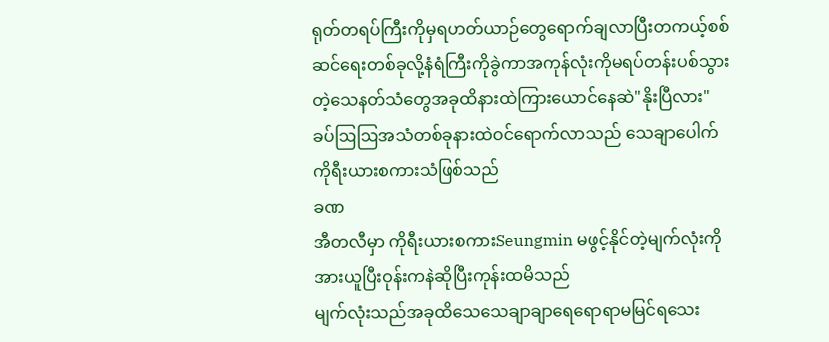ရုတ်တရပ်ကြီးကိုမှရဟတ်ယာဉ်တွေရောက်ချလာပြီးတကယ့်စစ်ဆင်ရေးတစ်ခုလို့နံရံကြီးကိုခွဲကာအကုန်လုံးကိုမရပ်တန်းပစ်သွားတဲ့သေနတ်သံတွေအခုထိနားထဲကြားယောင်နေဆဲ"နိုးပြီလား"
ခပ်ဩဩအသံတစ်ခုနားထဲဝင်ရောက်လာသည် သေချာပေါက်ကိုရီးယားစကားသံဖြစ်သည်
ခဏ
အီတလီမှာ ကိုရီးယားစကားSeungmin မဖွင့်နိုင်တဲ့မျက်လုံးကိုအားယူပြီးဝုန်းကနဲဆိုပြီးကုန်းထမိသည်
မျက်လုံးသည်အခုထိသေသေချာချာရေရောရာမမြင်ရသေး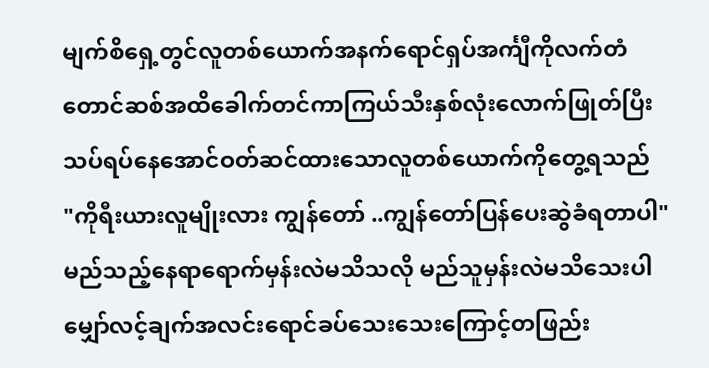မျက်စိရှေ့တွင်လူတစ်ယောက်အနက်ရောင်ရှပ်အင်္ကျီကိုလက်တံတောင်ဆစ်အထိခေါက်တင်ကာကြယ်သီးနှစ်လုံးလောက်ဖြုတ်ပြီးသပ်ရပ်နေအောင်ဝတ်ဆင်ထားသောလူတစ်ယောက်ကိုတွေ့ရသည်
"ကိုရီးယားလူမျိုးလား ကျွန်တော် ..ကျွန်တော်ပြန်ပေးဆွဲခံရတာပါ"
မည်သည့်နေရာရောက်မှန်းလဲမသိသလို မည်သူမှန်းလဲမသိသေးပါ မျှော်လင့်ချက်အလင်းရောင်ခပ်သေးသေးကြောင့်တဖြည်း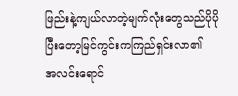ဖြည်းနဲ့ကျယ်လာတဲ့မျက်လုံးတွေသည်ပိုပိုပြီးတော့မြင်ကွင်းကကြည်ရှင်းလာ၏
အလင်းရောင်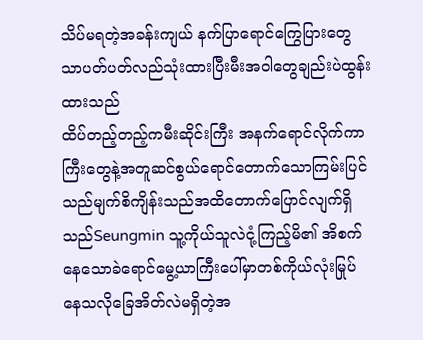သိပ်မရတဲ့အခန်းကျယ် နက်ပြာရောင်ကြွေပြားတွေသာပတ်ပတ်လည်သုံးထားပြီးမီးအဝါတွေချည်းပဲထွန်းထားသည်
ထိပ်တည့်တည့်ကမီးဆိုင်းကြီး အနက်ရောင်လိုက်ကာကြီးတွေနဲ့အတူဆင်စွယ်ရောင်တောက်သောကြမ်းပြင်သည်မျက်စိကျိန်းသည်အထိတောက်ပြောင်လျက်ရှိသည်Seungmin သူ့ကိုယ်သူလဲငုံ့ကြည့်မိ၏ အိစက်နေသောခဲရောင်မွေ့ယာကြီးပေါ်မှာတစ်ကိုယ်လုံးမြုပ်နေသလိုခြေအိတ်လဲမရှိတဲ့အ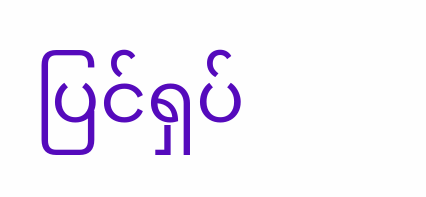ပြင်ရှပ်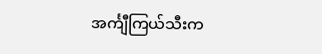အင်္ကျီကြယ်သီးက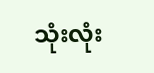သုံးလုံး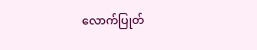လောက်ပြုတ်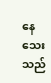နေသေးသည်